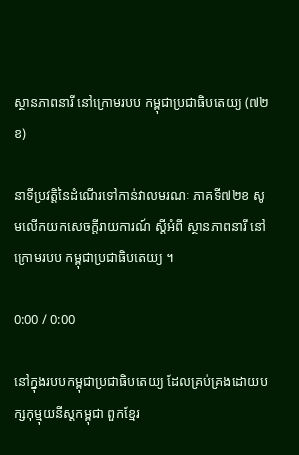ស្ថានភាពនារី នៅក្រោមរបប កម្ពុជាប្រជាធិបតេយ្យ (៧២ខ)

នាទីប្រវត្តិនៃដំណើរទៅកាន់វាលមរណៈ ភាគទី៧២ខ សូមលើកយកសេចក្តីរាយការណ៍ ស្ដីអំពី ស្ថានភាពនារី នៅក្រោមរបប កម្ពុជាប្រជាធិបតេយ្យ ។

0:00 / 0:00

នៅក្នុងរបបកម្ពុជាប្រជាធិបតេយ្យ ដែលគ្រប់គ្រងដោយបក្សកុម្មុយនីស្តកម្ពុជា ពួកខ្មែរ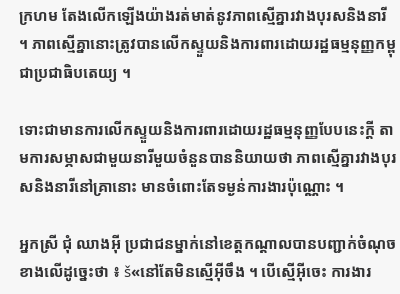ក្រហម តែងលើកឡើងយ៉ាងរត់មាត់នូវភាពស្មើគ្នារវាងបុរសនិងនារី ។ ភាពស្មើគ្នានោះត្រូវបានលើកស្ទួយនិងការពារដោយរដ្ឋធម្មនុញ្ញកម្ពុជាប្រជាធិបតេយ្យ ។

ទោះជាមានការលើកស្ទួយនិងការពារដោយរដ្ឋធម្មនុញ្ញបែបនេះក្តី តាមការសម្ភាសជាមួយនារីមួយចំនួនបាននិយាយថា ភាពស្មើគ្នារវាងបុរសនិងនារីនៅគ្រានោះ មានចំពោះតែទម្ងន់ការងារប៉ុណ្ណោះ ។

អ្នកស្រី ជុំ ឈាងអ៊ី ប្រជាជនម្នាក់នៅខេត្តកណ្តាលបានបញ្ជាក់ចំណុចខាងលើដូច្នេះថា ៖ š«នៅតែមិនស្មើអ៊ីចឹង ។ បើស្មើអ៊ីចេះ ការងារ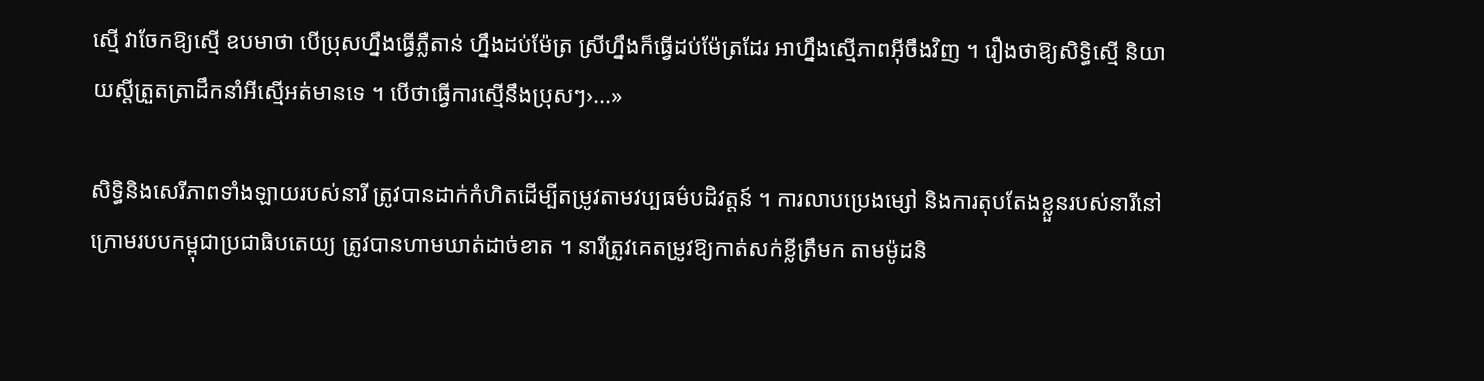ស្មើ វាចែកឱ្យស្មើ ឧបមាថា បើប្រុសហ្នឹងធ្វើភ្លឺតាន់ ហ្នឹងដប់ម៉ែត្រ ស្រីហ្នឹងក៏ធ្វើដប់ម៉ែត្រដែរ ឤហ្នឹងស្មើភាពអ៊ីចឹងវិញ ។ រឿងថាឱ្យសិទ្ធិស្មើ និយាយស្តីត្រួតត្រាដឹកនាំអីស្មើអត់មានទេ ។ បើថាធ្វើការស្មើនឹងប្រុសៗ›...»

សិទ្ធិនិងសេរីភាពទាំងឡាយរបស់នារី ត្រូវបានដាក់កំហិតដើម្បីតម្រូវតាមវប្បធម៌បដិវត្តន៍ ។ ការលាបប្រេងម្សៅ និងការតុបតែងខ្លួនរបស់នារីនៅក្រោមរបបកម្ពុជាប្រជាធិបតេយ្យ ត្រូវបានហាមឃាត់ដាច់ខាត ។ នារីត្រូវគេតម្រូវឱ្យកាត់សក់ខ្លីត្រឹមក តាមម៉ូដនិ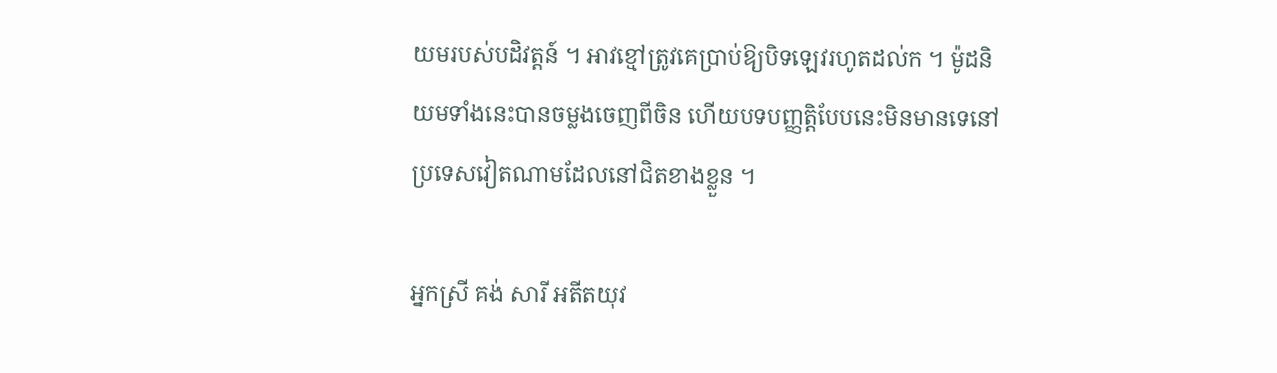យមរបស់បដិវត្តន៍ ។ ឤវខ្មៅត្រូវគេប្រាប់ឱ្យបិទឡេវរហូតដល់ក ។ ម៉ូដនិយមទាំងនេះបានចម្លងចេញពីចិន ហើយបទបញ្ញតិ្តបែបនេះមិនមានទេនៅប្រទេសវៀតណាមដែលនៅជិតខាងខ្លួន ។

អ្នកស្រី គង់ សារី អតីតយុវ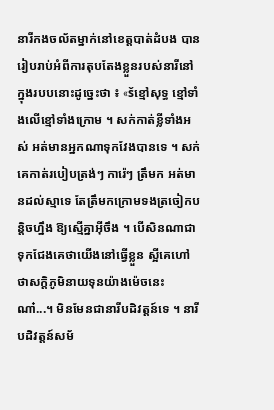នារីកងចល័តម្នាក់នៅខេត្តបាត់ដំបង បានរៀបរាប់អំពីការតុបតែងខ្លួនរបស់នារីនៅក្នុងរបបនោះដូច្នេះថា ៖ «šខ្មៅសុទ្ធ ខ្មៅទាំងលើខ្មៅទាំងក្រោម ។ សក់កាត់ខ្លីទាំងអស់ អត់មានអ្នកណាទុកវែងបានទេ ។ សក់គេកាត់របៀបត្រង់ៗ ការ៉េៗ ត្រឹមក អត់មានដល់ស្មាទេ តែត្រឹមកក្រោមទងត្រចៀកបន្តិចហ្នឹង ឱ្យស្មើគ្នាអ៊ីចឹង ។ បើសិនណាជាទុកជែងគេថាយើងនៅធ្វើខ្លួន ស្អីគេហៅថាសក្តិភូមិនាយទុនយ៉ាងម៉េចនេះណា៎...។ មិនមែនជានារីបដិវត្តន៍ទេ ។ នារីបដិវត្តន៍សម័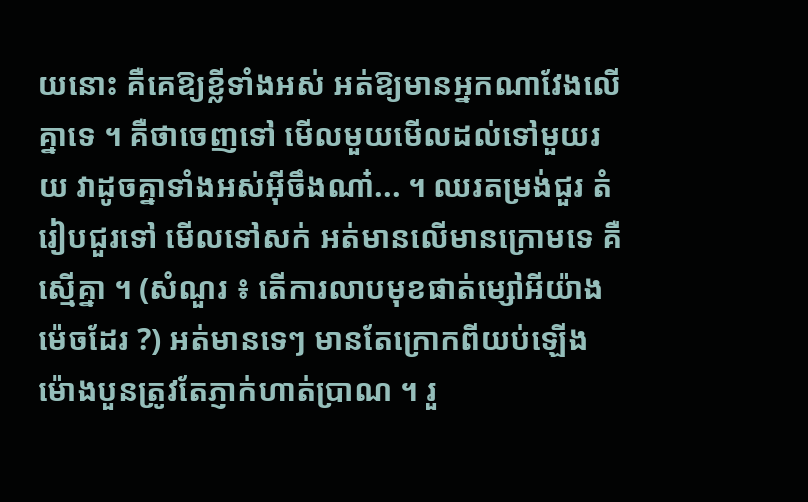យនោះ គឺគេឱ្យខ្លីទាំងអស់ អត់ឱ្យមានអ្នកណាវែងលើគ្នាទេ ។ គឺថាចេញទៅ មើលមួយមើលដល់ទៅមួយរយ វាដូចគ្នាទាំងអស់អ៊ីចឹងណា៎... ។ ឈរតម្រង់ជួរ តំរៀបជួរទៅ មើលទៅសក់ អត់មានលើមានក្រោមទេ គឺស្មើគ្នា ។ (សំណួរ ៖ តើការលាបមុខផាត់ម្សៅអីយ៉ាងម៉េចដែរ ?) អត់មានទេៗ មានតែក្រោកពីយប់ឡើង ម៉ោងបួនត្រូវតែភ្ញាក់ហាត់ប្រាណ ។ រួ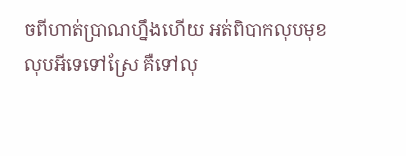ចពីហាត់ប្រាណហ្នឹងហើយ អត់ពិបាកលុបមុខលុបអីទេទៅស្រែ គឺទៅលុ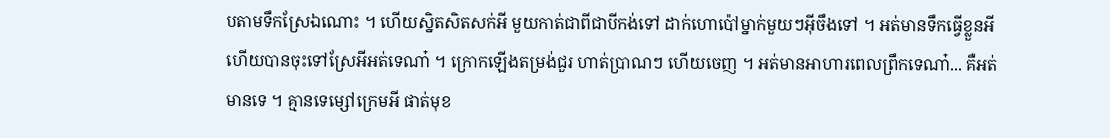បតាមទឹកស្រែឯណោះ ។ ហើយស្និតសិតសក់អី មួយកាត់ជាពីជាបីកង់ទៅ ដាក់ហោប៉ៅម្នាក់មួយៗអ៊ីចឹងទៅ ។ អត់មានទឹកធ្វើខ្លួនអីហើយបានចុះទៅស្រែអីអត់ទេណា៎ ។ ក្រោកឡើងតម្រង់ជួរ ហាត់ប្រាណៗ ហើយចេញ ។ អត់មានឤហារពេលព្រឹកទេណា៎... គឺអត់មានទេ ។ គ្មានទេម្សៅក្រេមអី ផាត់មុខ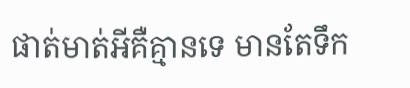ផាត់មាត់អីគឺគ្មានទេ មានតែទឹក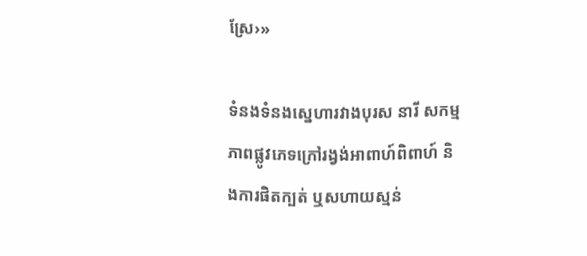ស្រែ›»

ទំនងទំនងស្នេហារវាងបុរស នារី សកម្មភាពផ្លូវភេទក្រៅរង្វង់ឤពាហ៍ពិពាហ៍ និងការផិតក្បត់ ឬសហាយស្មន់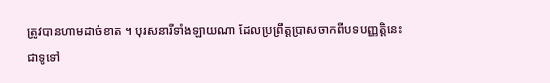ត្រូវបានហាមដាច់ខាត ។ បុរសនារីទាំងឡាយណា ដែលប្រព្រឹត្តប្រាសចាកពីបទបញ្ញតិ្តនេះ ជាទូទៅ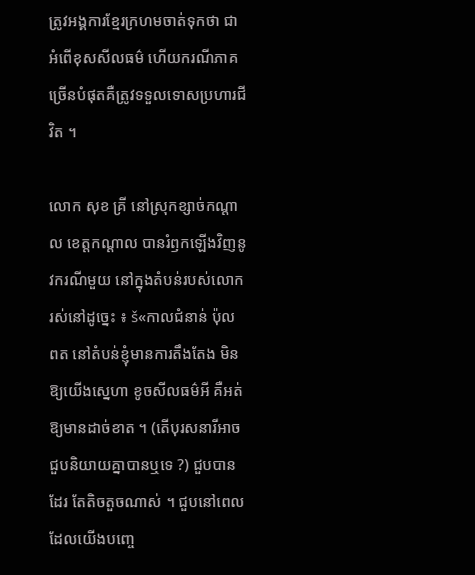ត្រូវអង្គការខ្មែរក្រហមចាត់ទុកថា ជាអំពើខុសសីលធម៌ ហើយករណីភាគច្រើនបំផុតគឺត្រូវទទួលទោសប្រហារជីវិត ។

លោក សុខ គ្រី នៅស្រុកខ្សាច់កណ្តាល ខេត្តកណ្តាល បានរំឭកឡើងវិញនូវករណីមួយ នៅក្នុងតំបន់របស់លោករស់នៅដូច្នេះ ៖ š«កាលជំនាន់ ប៉ុល ពត នៅតំបន់ខ្ញុំមានការតឹងតែង មិនឱ្យយើងស្នេហា ខូចសីលធម៌អី គឺអត់ឱ្យមានដាច់ខាត ។ (តើបុរសនារីឤចជួបនិយាយគ្នាបានឬទេ ?) ជួបបានដែរ តែតិចតួចណាស់ ។ ជួបនៅពេលដែលយើងបញ្ចេ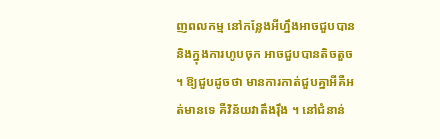ញពលកម្ម នៅកន្លែងអីហ្នឹងឤចជួបបាន និងក្នុងការហូបចុក ឤចជួបបានតិចតួច ។ ឱ្យជួបដូចថា មានការកាត់ជួបគ្នាអីគឺអត់មានទេ គឺវិន័យវាតឹងរ៉ឹង ។ នៅជំនាន់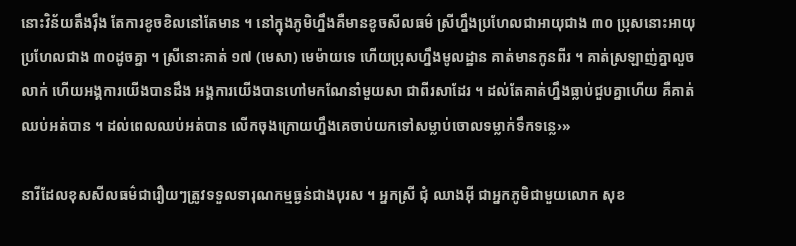នោះវិន័យតឹងរ៉ឹង តែការខូចខិលនៅតែមាន ។ នៅក្នុងភូមិហ្នឹងគឺមានខូចសីលធម៌ ស្រីហ្នឹងប្រហែលជាឤយុជាង ៣០ ប្រុសនោះឤយុប្រហែលជាង ៣០ដូចគ្នា ។ ស្រីនោះគាត់ ១៧ (មេសា) មេម៉ាយទេ ហើយប្រុសហ្នឹងមូលដ្ឋាន គាត់មានកូនពីរ ។ គាត់ស្រឡាញ់គ្នាលួចលាក់ ហើយអង្គការយើងបានដឹង អង្គការយើងបានហៅមកណែនាំមួយសា ជាពីរសាដែរ ។ ដល់តែគាត់ហ្នឹងធ្លាប់ជួបគ្នាហើយ គឺគាត់ឈប់អត់បាន ។ ដល់ពេលឈប់អត់បាន លើកចុងក្រោយហ្នឹងគេចាប់យកទៅសម្លាប់ចោលទម្លាក់ទឹកទន្លេ›»

នារីដែលខុសសីលធម៌ជារឿយៗត្រូវទទួលទារុណកម្មធ្ងន់ជាងបុរស ។ អ្នកស្រី ជុំ ឈាងអ៊ី ជាអ្នកភូមិជាមួយលោក សុខ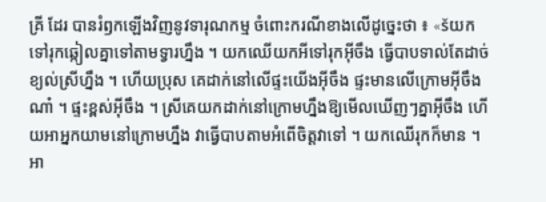គ្រី ដែរ បានរំឭកឡើងវិញនូវទារុណកម្ម ចំពោះករណីខាងលើដូច្នេះថា ៖ «šយកទៅរុកឆ្កៀលគ្នាទៅតាមទ្វារហ្នឹង ។ យកឈើយកអីទៅរុកអ៊ីចឹង ធ្វើបាបទាល់តែដាច់ខ្យល់ស្រីហ្នឹង ។ ហើយប្រុស គេដាក់នៅលើផ្ទះយើងអ៊ីចឹង ផ្ទះមានលើក្រោមអ៊ីចឹងណា៎ ។ ផ្ទះខ្ពស់អ៊ីចឹង ។ ស្រីគេយកដាក់នៅក្រោមហ្នឹងឱ្យមើលឃើញៗគ្នាអ៊ីចឹង ហើយឤអ្នកយាមនៅក្រោមហ្នឹង វាធ្វើបាបតាមអំពើចិត្តវាទៅ ។ យកឈើរុកក៏មាន ។ ឤ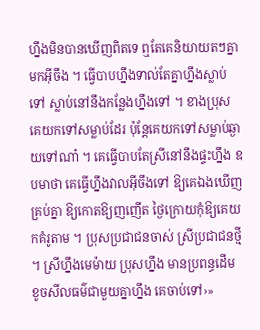ហ្នឹងមិនបានឃើញពិតទេ ឮតែគេនិយាយតៗគ្នាមកអ៊ីចឹង ។ ធ្វើបាបហ្នឹងទាល់តែគ្នាហ្នឹងស្លាប់ទៅ ស្លាប់នៅនឹងកន្លែងហ្នឹងទៅ ។ ខាងប្រុសគេយកទៅសម្លាប់ដែរ ប៉ុន្តែគេយកទៅសម្លាប់ឆ្ងាយទៅណា៎ ។ គេធ្វើបាបតែស្រីនៅនឹងផ្ទះហ្នឹង ឧបមាថា គេធ្វើហ្នឹងវាលអ៊ីចឹងទៅ ឱ្យគេឯងឃើញគ្រប់គ្នា ឱ្យកោតឱ្យញញើត ថ្ងៃក្រោយកុំឱ្យគេយកគំរូតាម ។ ប្រុសប្រជាជនចាស់ ស្រីប្រជាជនថ្មី ។ ស្រីហ្នឹងមេម៉ាយ ប្រុសហ្នឹង មានប្រពន្ធដើម ខូចសីលធម៌ជាមួយគ្នាហ្នឹង គេចាប់ទៅ›»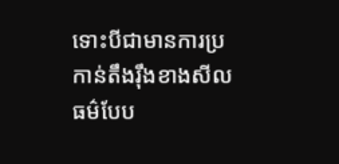ទោះបីជាមានការប្រកាន់តឹងរ៉ឹងខាងសីលធម៌បែប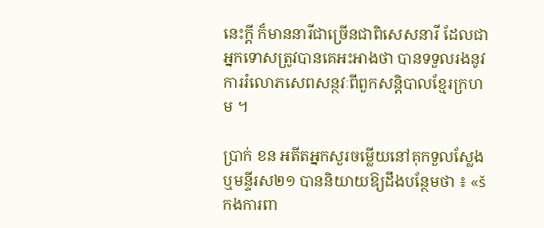នេះក្តី ក៏មាននារីជាច្រើនជាពិសេសនារី ដែលជាអ្នកទោសត្រូវបានគេអះឤងថា បានទទួលរងនូវការរំលោភសេពសន្ថវៈពីពួកសន្តិបាលខ្មែរក្រហម ។

ប្រាក់ ខន អតីតអ្នកសួរចម្លើយនៅគុកទួលស្លែង ឬមន្ទីរស២១ បាននិយាយឱ្យដឹងបន្ថែមថា ៖ «šកងការពា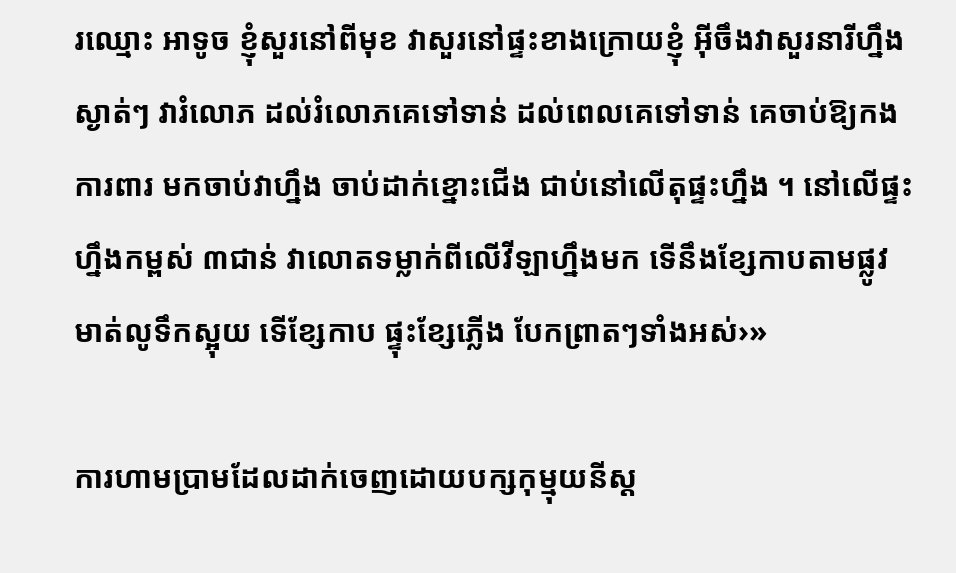រឈ្មោះ ឤទូច ខ្ញុំសួរនៅពីមុខ វាសួរនៅផ្ទះខាងក្រោយខ្ញុំ អ៊ីចឹងវាសួរនារីហ្នឹងស្ងាត់ៗ វារំលោភ ដល់រំលោភគេទៅទាន់ ដល់ពេលគេទៅទាន់ គេចាប់ឱ្យកងការពារ មកចាប់វាហ្នឹង ចាប់ដាក់ខ្នោះជើង ជាប់នៅលើតុផ្ទះហ្នឹង ។ នៅលើផ្ទះហ្នឹងកម្ពស់ ៣ជាន់ វាលោតទម្លាក់ពីលើវីឡាហ្នឹងមក ទើនឹងខ្សែកាបតាមផ្លូវ មាត់លូទឹកស្អុយ ទើខ្សែកាប ផ្ទុះខ្សែភ្លើង បែកព្រាតៗទាំងអស់›»

ការហាមប្រាមដែលដាក់ចេញដោយបក្សកុម្មុយនីស្ត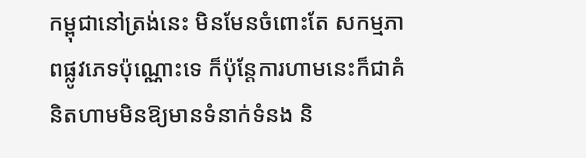កម្ពុជានៅត្រង់នេះ មិនមែនចំពោះតែ សកម្មភាពផ្លូវភេទប៉ុណ្ណោះទេ ក៏ប៉ុន្តែការហាមនេះក៏ជាគំនិតហាមមិនឱ្យមានទំនាក់ទំនង និ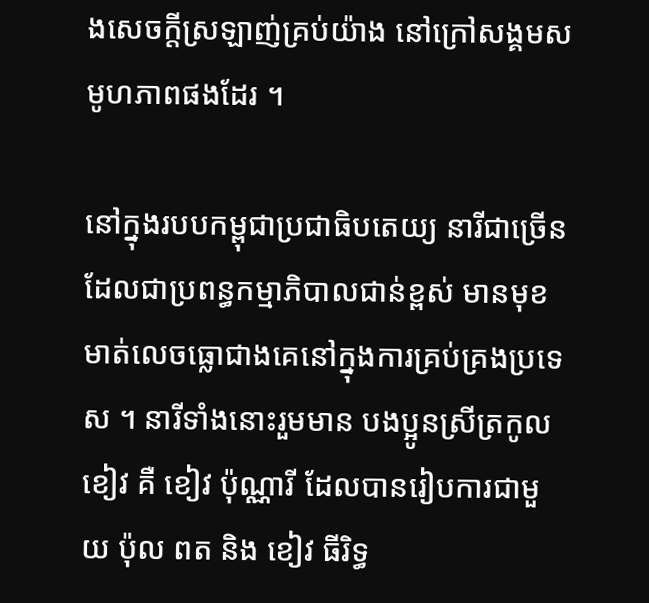ងសេចក្តីស្រឡាញ់គ្រប់យ៉ាង នៅក្រៅសង្គមសមូហភាពផងដែរ ។

នៅក្នុងរបបកម្ពុជាប្រជាធិបតេយ្យ នារីជាច្រើនដែលជាប្រពន្ធកម្មាភិបាលជាន់ខ្ពស់ មានមុខមាត់លេចធ្លោជាងគេនៅក្នុងការគ្រប់គ្រងប្រទេស ។ នារីទាំងនោះរួមមាន បងប្អូនស្រីត្រកូល ខៀវ គឺ ខៀវ ប៉ុណ្ណារី ដែលបានរៀបការជាមួយ ប៉ុល ពត និង ខៀវ ធីរិទ្ធ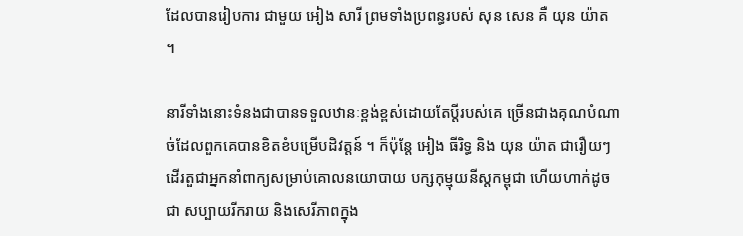ដែលបានរៀបការ ជាមួយ អៀង សារី ព្រមទាំងប្រពន្ធរបស់ សុន សេន គឺ យុន យ៉ាត ។

នារីទាំងនោះទំនងជាបានទទួលឋានៈខ្ពង់ខ្ពស់ដោយតែប្តីរបស់គេ ច្រើនជាងគុណបំណាច់ដែលពួកគេបានខិតខំបម្រើបដិវត្តន៍ ។ ក៏ប៉ុន្តែ អៀង ធីរិទ្ធ និង យុន យ៉ាត ជារឿយៗដើរតួជាអ្នកនាំពាក្យសម្រាប់គោលនយោបាយ បក្សកុម្មុយនីស្តកម្ពុជា ហើយហាក់ដូចជា សប្បាយរីករាយ និងសេរីភាពក្នុង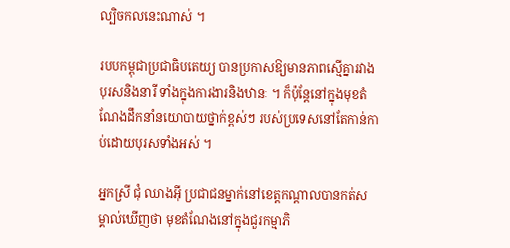ល្បិចកលនេះណាស់ ។

របបកម្ពុជាប្រជាធិបតេយ្យ បានប្រកាសឱ្យមានភាពស្មើគ្នារវាងបុរសនិងនារី ទាំងក្នុងការងារនិងឋានៈ ។ ក៏ប៉ុន្តែនៅក្នុងមុខតំណែងដឹកនាំនយោបាយថ្នាក់ខ្ពស់ៗ របស់ប្រទេសនៅតែកាន់កាប់ដោយបុរសទាំងអស់ ។

អ្នកស្រី ជុំ ឈាងអ៊ី ប្រជាជនម្នាក់នៅខេត្តកណ្តាលបានកត់សម្គាល់ឃើញថា មុខតំណែងនៅក្នុងជួរកម្មាភិ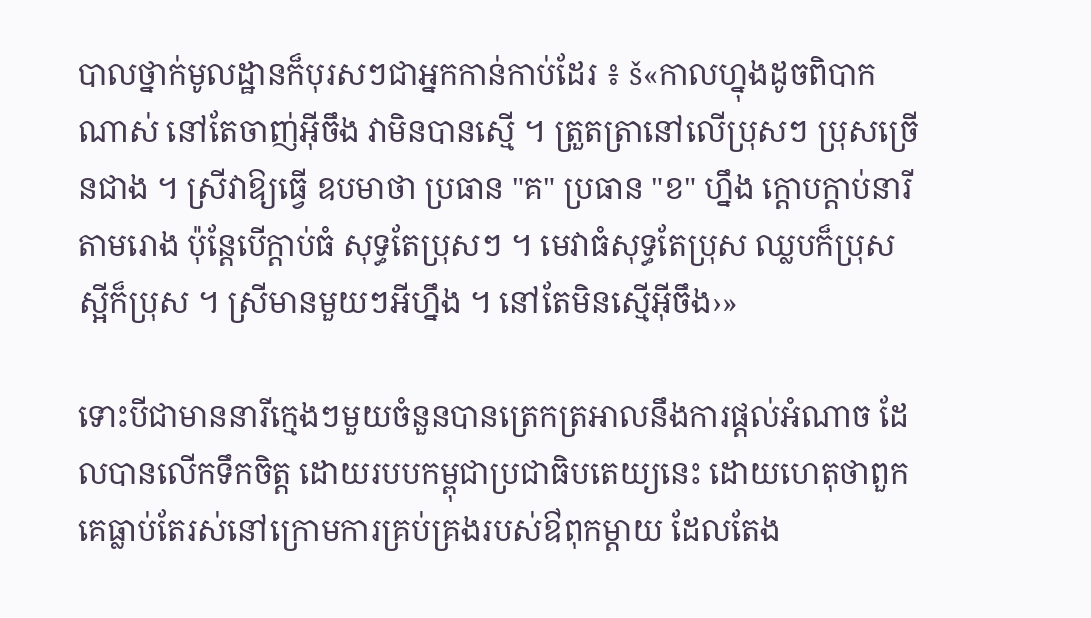បាលថ្នាក់មូលដ្ឋានក៏បុរសៗជាអ្នកកាន់កាប់ដែរ ៖ š«កាលហ្នុងដូចពិបាកណាស់ នៅតែចាញ់អ៊ីចឹង វាមិនបានស្មើ ។ ត្រួតត្រានៅលើប្រុសៗ ប្រុសច្រើនជាង ។ ស្រីវាឱ្យធ្វើ ឧបមាថា ប្រធាន "គ" ប្រធាន "ខ" ហ្នឹង ក្តោបក្តាប់នារីតាមរោង ប៉ុន្តែបើក្តាប់ធំ សុទ្ធតែប្រុសៗ ។ មេវាធំសុទ្ធតែប្រុស ឈ្លបក៏ប្រុស ស្អីក៏ប្រុស ។ ស្រីមានមួយៗអីហ្នឹង ។ នៅតែមិនស្មើអ៊ីចឹង›»

ទោះបីជាមាននារីក្មេងៗមួយចំនួនបានត្រេកត្រឤលនឹងការផ្តល់អំណាច ដែលបានលើកទឹកចិត្ត ដោយរបបកម្ពុជាប្រជាធិបតេយ្យនេះ ដោយហេតុថាពួកគេធ្លាប់តែរស់នៅក្រោមការគ្រប់គ្រងរបស់ឳពុកម្តាយ ដែលតែង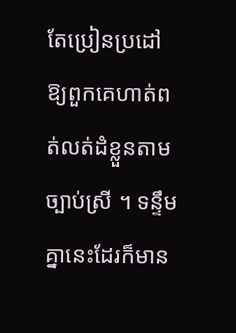តែប្រៀនប្រដៅឱ្យពួកគេហាត់ពត់លត់ដំខ្លួនតាមច្បាប់ស្រី ។ ទន្ទឹមគ្នានេះដែរក៏មាន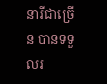នារីជាច្រើន បានទទួលរ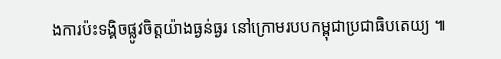ងការប៉ះទង្គិចផ្លូវចិត្តយ៉ាងធ្ងន់ធ្ងរ នៅក្រោមរបបកម្ពុជាប្រជាធិបតេយ្យ ៕